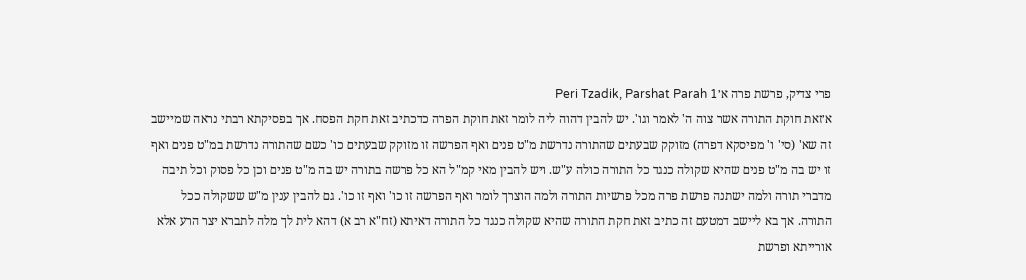פרי צדיק, פרשת פרה א׳Peri Tzadik, Parshat Parah 1
א׳זאת חוקת התורה אשר צוה ה' לאמר וגו'. יש להבין דהוה ליה לומר זאת חוקת הפרה כדכתיב זאת חקת הפסח. אך בפסיקתא רבתי נראה שמיישב זה שא' (סי' ו' מפיסקא דפרה) מזוקק שבעתים שהתורה נדרשת מ"ט פנים ואף הפרשה זו מזוקק שבעתים כו' כשם שהתורה נדרשת במ"ט פנים ואף זו יש בה מ"ט פנים שהיא שקולה כנגד כל התורה כולה ע"ש. ויש להבין מאי קמ"ל הא כל פרשה בתורה יש בה מ"ט פנים וכן כל פסוק וכל תיבה מדברי תורה ולמה ישתנה פרשת פרה מכל פרשיות התורה ולמה הוצרך לומר ואף הפרשה זו כו' ואף זו כו'. גם להבין ענין מ"ש ששקולה ככל התורה. אך בא ליישב דמטעם זה כתיב זאת חקת התורה שהיא שקולה כנגד כל התורה דאיתא (זח"א רב א) דהא לית לך מלה לתברא יצר הרע אלא אורייתא ופרשת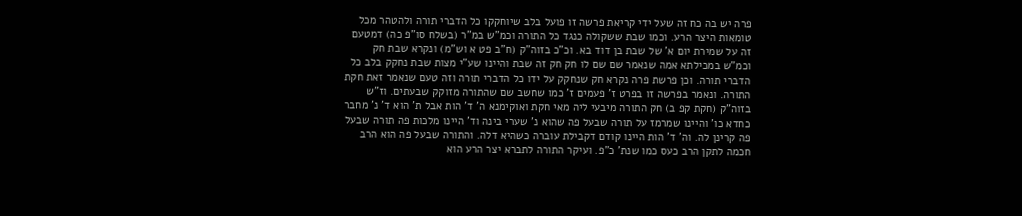פרה יש בה כח זה שעל ידי קריאת פרשה זו פועל בלב שיוחקקו כל הדברי תורה ולהטהר מכל טומאות היצר הרע. וכמו שבת ששקולה כנגד כל התורה וכמ"ש במ"ר (בשלח סו"פ כה) דמטעם זה על שמירת יום א' של שבת בן דוד בא. וכ"כ בזוה"ק (ח"ב פט א וש"מ) ונקרא שבת חק וכמ"ש במכילתא אמה שנאמר שם שם לו חק חק זה שבת והיינו שע"י מצות שבת נחקק בלב כל הדברי תורה. וכן פרשת פרה נקרא חק שנחקק על ידו כל הדברי תורה וזה טעם שנאמר זאת חקת התורה. ונאמר בפרשה זו בפרט ז' פעמים ז' כמו שחשב שם שהתורה מזוקק שבעתים. וז"ש בזוה"ק (חקת קפ ב) חק התורה מיבעי ליה מאי חקת ואוקימנא ה' ד' הות אבל ת' הוא ד' נ' מחבר כחדא כו' והיינו שמרמז על תורה שבעל פה שהוא נ' שערי בינה וד' היינו מלכות פה תורה שבעל פה קרינן לה. וה' ד' הות היינו קודם דקבילת עוברה כשהיא דלה. והתורה שבעל פה הוא הרב חכמה לתקן הרב כעס כמו שנת' כ"פ. ועיקר התורה לתברא יצר הרע הוא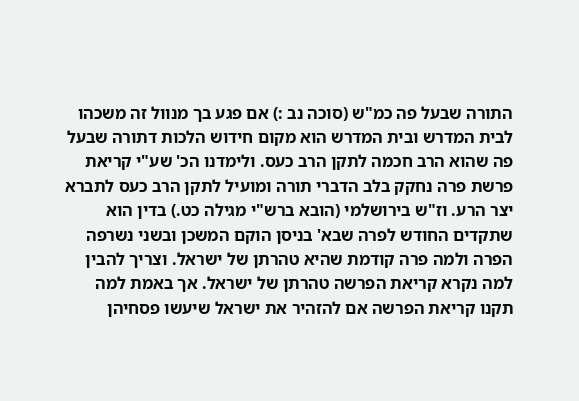התורה שבעל פה כמ"ש (סוכה נב :) אם פגע בך מנוול זה משכהו לבית המדרש ובית המדרש הוא מקום חידוש הלכות דתורה שבעל פה שהוא הרב חכמה לתקן הרב כעס. ולימדנו הכ' שע"י קריאת פרשת פרה נחקק בלב הדברי תורה ומועיל לתקן הרב כעס לתברא יצר הרע. וז"ש בירושלמי (הובא ברש"י מגילה כט.) בדין הוא שתקדים החודש לפרה שבא' בניסן הוקם המשכן ובשני נשרפה הפרה ולמה פרה קודמת שהיא טהרתן של ישראל. וצריך להבין למה נקרא קריאת הפרשה טהרתן של ישראל. אך באמת למה תקנו קריאת הפרשה אם להזהיר את ישראל שיעשו פסחיהן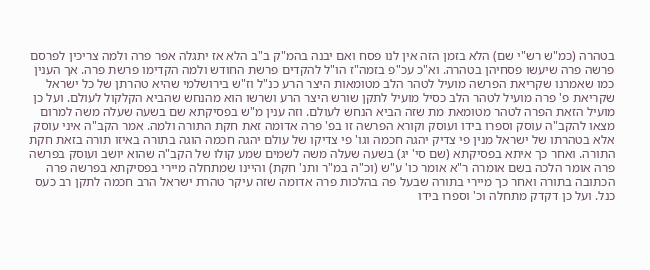בטהרה (כמ"ש רש"י שם) הלא בזמן הזה אין לנו פסח ואם יבנה בהמ"ק ב"ב הלא אז יתגלה אפר פרה ולמה צריכין לפרסם פרשה פרה שיעשו פסחיהן בטהרה. וא"כ עכ"פ בזמה"ז הו"ל להקדים פרשת החודש ולמה הקדימו פרשת פרה. אך הענין כמו שאמרנו שקריאת הפרשה מועיל לטהר הלב מטומאות היצר הרע כנ"ל וז"ש בירושלמי שהיא טהרתן של כל ישראל שקריאת פ' פרה מועיל לטהר הלב כסיל מועיל לתקן שורש היצר הרע ושרשו הוא מהנחש שהביא הקלקול לעולם. ועל כן מועיל הזאת הפרה לטהר מטומאת מת שזה הביא הנחש לעולם. וזה ענין מ"ש בפסיקתא שם בשעה שעלה משה למרום מצאו להקב"ה עוסק וספרו בידו ועוסק וקורא הפרשה זו בפ' פרה אדומה זאת חקת התורה ולמה. אמר הקב"ה איני עוסק אלא בטהרתו של ישראל מנין פי צדיק יהגה חכמה וגו' פי צדיקו של עולם יהגה חכמה הוגה בתורה באיזו תורה בזאת חקת התורה. ואחר כך איתא בפסיקתא (שם סי' יג) בשעה שעלה משה לשמים שמע קולו של הקב"ה שהוא יושב ועוסק בפרשה פרה אומר הלכה בשם אומרה ר"א אומר כו' ע"ש (וכ"ה במ"ר ותנ' חקת) והיינו שמתחלה מיירי בפסיקתא בפרשה פרה הכתובה בתורה ואחר כך מיירי בתורה שבעל פה בהלכות פרה אדומה שזה עיקר טהרת ישראל הרב חכמה לתקן רב כעס כנל. ועל כן דקדק מתחלה וכ' וספרו בידו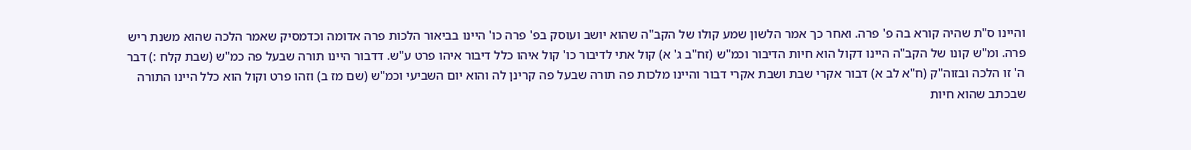והיינו ס"ת שהיה קורא בה פ' פרה. ואחר כך אמר הלשון שמע קולו של הקב"ה שהוא יושב ועוסק בפ' פרה כו' היינו בביאור הלכות פרה אדומה וכדמסיק שאמר הלכה שהוא משנת ריש פרה. ומ"ש קונו של הקב"ה היינו דקול הוא חיות הדיבור וכמ"ש (זח"ב ג' א) קול אתי לדיבור כו' קול איהו כלל דיבור איהו פרט ע"ש. דדבור היינו תורה שבעל פה כמ"ש (שבת קלח :) דבר ה' זו הלכה ובזוה"ק (ח"א לב א) דבור אקרי שבת ושבת אקרי דבור והיינו מלכות פה תורה שבעל פה קרינן לה והוא יום השביעי וכמ"ש (שם מז ב) וזהו פרט וקול הוא כלל היינו התורה שבכתב שהוא חיות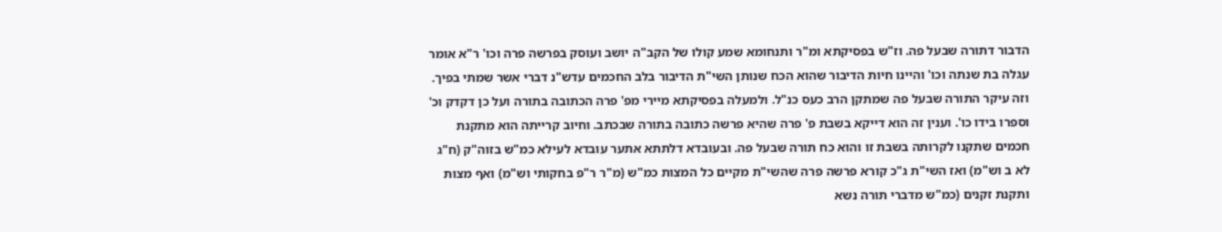הדבור דתורה שבעל פה. וז"ש בפסיקתא ומ"ר ותנחומא שמע קולו של הקב"ה יושב ועוסק בפרשה פרה וכו' ר"א אומר עגלה בת שנתה וכו' והיינו חיות הדיבור שהוא הכח שנותן השי"ת הדיבור בלב החכמים עדש"נ דברי אשר שמתי בפיך. וזה עיקר התורה שבעל פה שמתקן הרב כעס כנ"ל. ולמעלה בפסיקתא מיירי מפ' פרה הכתובה בתורה ועל כן דקדק וכ' וספרו בידו כו'. וענין זה הוא דייקא בשבת פ' פרה שהיא פרשה כתובה בתורה שבכתב. וחיוב קרייתה הוא מתקנת חכמים שתקנו לקרותה בשבת זו והוא כח תורה שבעל פה. ובעובדא דלתתא אתער עובדא לעילא כמ"ש בזוה"ק (ח"ג לא ב וש"מ) ואז השי"ת ג"כ קורא פרשה פרה שהשי"ת מקיים כל המצות כמ"ש (מ"ר ר"פ בחקותי וש"מ) ואף מצות ותקנת זקנים (כמ"ש מדברי תורה נשא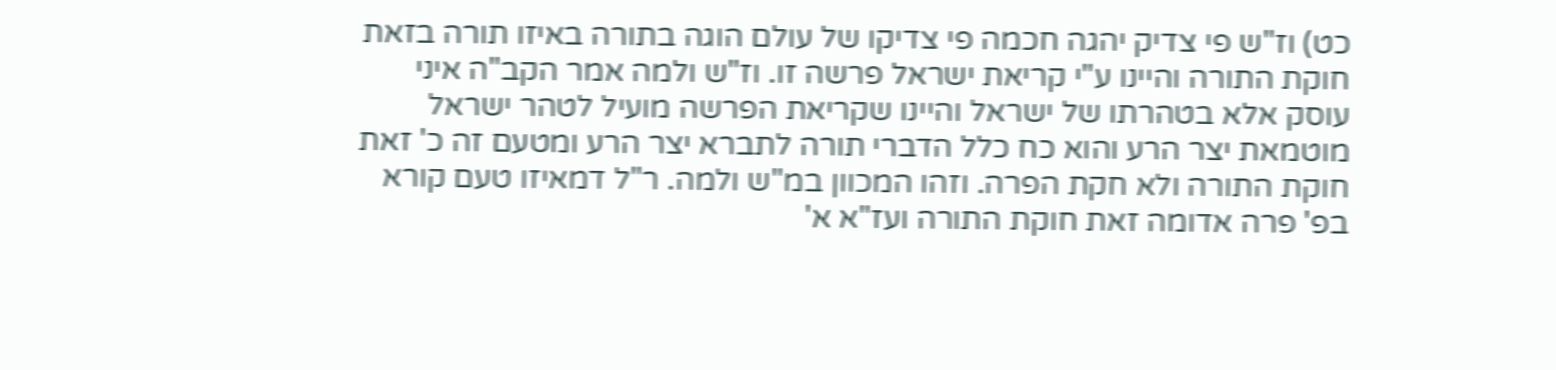כט) וז"ש פי צדיק יהגה חכמה פי צדיקו של עולם הוגה בתורה באיזו תורה בזאת חוקת התורה והיינו ע"י קריאת ישראל פרשה זו. וז"ש ולמה אמר הקב"ה איני עוסק אלא בטהרתו של ישראל והיינו שקריאת הפרשה מועיל לטהר ישראל מוטמאת יצר הרע והוא כח כלל הדברי תורה לתברא יצר הרע ומטעם זה כ' זאת חוקת התורה ולא חקת הפרה. וזהו המכוון במ"ש ולמה. ר"ל דמאיזו טעם קורא בפ' פרה אדומה זאת חוקת התורה ועז"א א'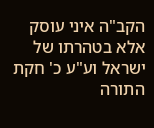הקב"ה איני עוסק אלא בטהרתו של ישראל וע"ע כ' חקת התורה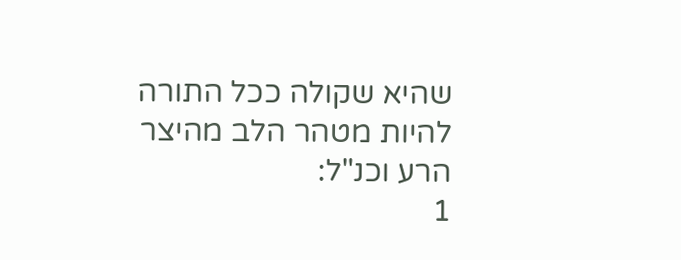שהיא שקולה ככל התורה להיות מטהר הלב מהיצר הרע וכנ"ל:
1